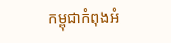កម្ពុជាកំពុងអំ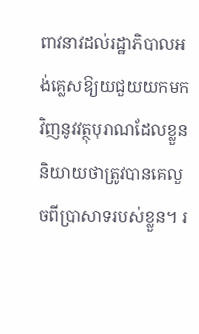ពាវនាវដល់រដ្ឋាភិបាលអង់គ្លេសឱ្យយជួយយកមកវិញនូវវត្ថុបុរាណដែលខ្លួននិយាយថាត្រូវបានគេលួចពីប្រាសាទរបស់ខ្លួន។ រ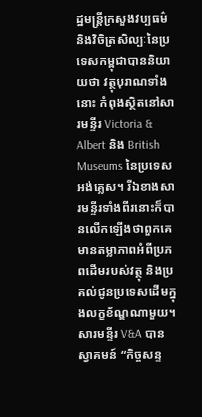ដ្ឋមន្ត្រីក្រសួងវប្បធម៌និងវិចិត្រសិល្បៈនៃប្រទេសកម្ពុជាបាននិយាយថា វត្ថុបុរាណទាំងនោះ កំពុងស្ថិតនៅសារមន្ទីរ Victoria & Albert និង British Museums នៃប្រទេសអង់គ្លេស។ រីឯខាងសារមន្ទីរទាំងពីរនោះក៏បានលើកឡើងថាពួកគេមានតម្លាភាពអំពីប្រភពដើមរបស់វត្ថុ និងប្រគល់ជូនប្រទេសដើមក្នុងលក្ខខ័ណ្ឌណាមួយ។ សារមន្ទីរ V&A បានស្វាគមន៍ “កិច្ចសន្ទ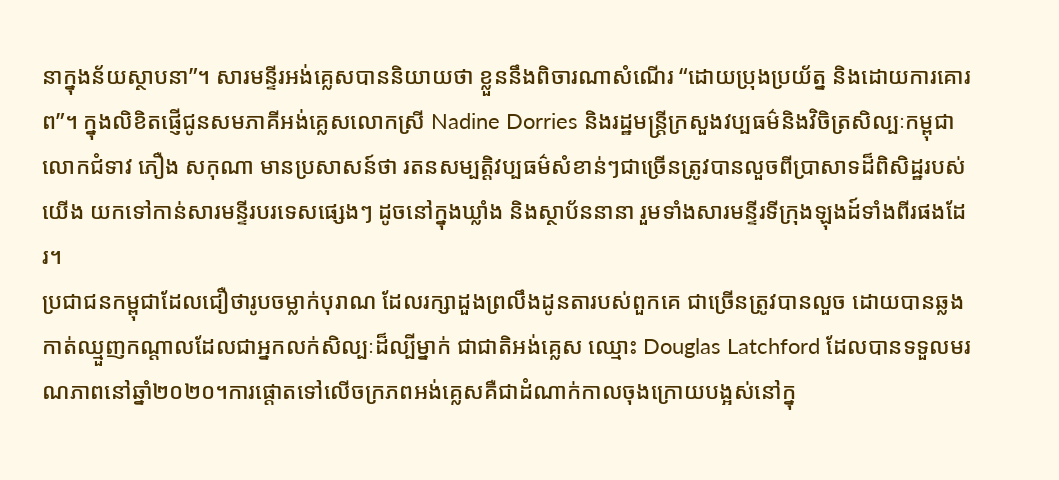នាក្នុងន័យស្ថាបនា”។ សារមន្ទីរអង់គ្លេសបាននិយាយថា ខ្លួននឹងពិចារណាសំណើរ “ដោយប្រុងប្រយ័ត្ន និងដោយការគោរព”។ ក្នុងលិខិតផ្ញើជូនសមភាគីអង់គ្លេសលោកស្រី Nadine Dorries និងរដ្ឋមន្ត្រីក្រសួងវប្បធម៌និងវិចិត្រសិល្បៈកម្ពុជា លោកជំទាវ ភឿង សកុណា មានប្រសាសន៍ថា រតនសម្បត្តិវប្បធម៌សំខាន់ៗជាច្រើនត្រូវបានលួចពីប្រាសាទដ៏ពិសិដ្ឋរបស់យើង យកទៅកាន់សារមន្ទីរបរទេសផ្សេងៗ ដូចនៅក្នុងឃ្លាំង និងស្ថាប័ននានា រួមទាំងសារមន្ទីរទីក្រុងឡុងដ៍ទាំងពីរផងដែរ។
ប្រជាជនកម្ពុជាដែលជឿថារូបចម្លាក់បុរាណ ដែលរក្សាដួងព្រលឹងដូនតារបស់ពួកគេ ជាច្រើនត្រូវបានលួច ដោយបានឆ្លងកាត់ឈ្មួញកណ្តាលដែលជាអ្នកលក់សិល្បៈដ៏ល្បីម្នាក់ ជាជាតិអង់គ្លេស ឈ្មោះ Douglas Latchford ដែលបានទទួលមរណភាពនៅឆ្នាំ២០២០។ការផ្តោតទៅលើចក្រភពអង់គ្លេសគឺជាដំណាក់កាលចុងក្រោយបង្អស់នៅក្នុ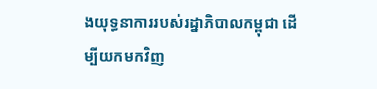ងយុទ្ធនាការរបស់រដ្នាភិបាលកម្ពុជា ដើម្បីយកមកវិញ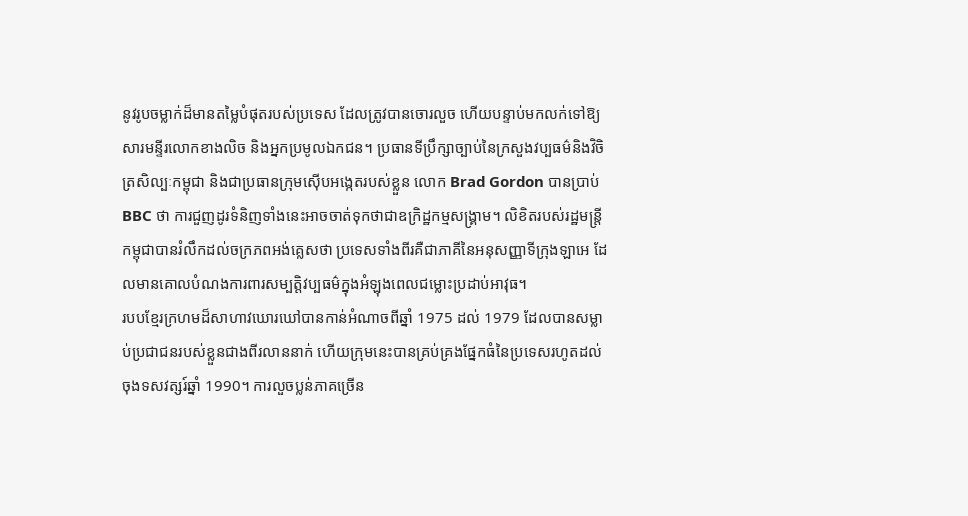នូវរូបចម្លាក់ដ៏មានតម្លៃបំផុតរបស់ប្រទេស ដែលត្រូវបានចោរលួច ហើយបន្ទាប់មកលក់ទៅឱ្យសារមន្ទីរលោកខាងលិច និងអ្នកប្រមូលឯកជន។ ប្រធានទីប្រឹក្សាច្បាប់នៃក្រសួងវប្បធម៌និងវិចិត្រសិល្បៈកម្ពុជា និងជាប្រធានក្រុមស៊ើបអង្កេតរបស់ខ្លួន លោក Brad Gordon បានប្រាប់ BBC ថា ការជួញដូរទំនិញទាំងនេះអាចចាត់ទុកថាជាឧក្រិដ្ឋកម្មសង្គ្រាម។ លិខិតរបស់រដ្ឋមន្ត្រីកម្ពុជាបានរំលឹកដល់ចក្រភពអង់គ្លេសថា ប្រទេសទាំងពីរគឺជាភាគីនៃអនុសញ្ញាទីក្រុងឡាអេ ដែលមានគោលបំណងការពារសម្បត្តិវប្បធម៌ក្នុងអំឡុងពេលជម្លោះប្រដាប់អាវុធ។
របបខ្មែរក្រហមដ៏សាហាវឃោរឃៅបានកាន់អំណាចពីឆ្នាំ 1975 ដល់ 1979 ដែលបានសម្លាប់ប្រជាជនរបស់ខ្លួនជាងពីរលាននាក់ ហើយក្រុមនេះបានគ្រប់គ្រងផ្នែកធំនៃប្រទេសរហូតដល់ចុងទសវត្សរ៍ឆ្នាំ 1990។ ការលួចប្លន់ភាគច្រើន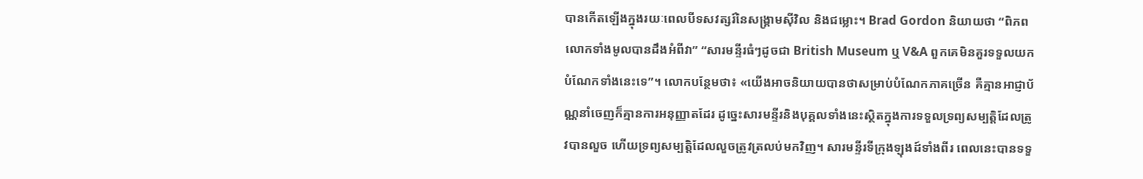បានកើតឡើងក្នុងរយៈពេលបីទសវត្សរ៍នៃសង្គ្រាមស៊ីវិល និងជម្លោះ។ Brad Gordon និយាយថា “ពិភពលោកទាំងមូលបានដឹងអំពីវា” “សារមន្ទីរធំៗដូចជា British Museum ឬ V&A ពួកគេមិនគួរទទួលយកបំណែកទាំងនេះទេ”។ លោកបន្ថែមថា៖ «យើងអាចនិយាយបានថាសម្រាប់បំណែកភាគច្រើន គឺគ្មានអាជ្ញាប័ណ្ណនាំចេញក៏គ្មានការអនុញ្ញាតដែរ ដូច្នេះសារមន្ទីរនិងបុគ្គលទាំងនេះស្ថិតក្នុងការទទួលទ្រព្យសម្បត្តិដែលត្រូវបានលួច ហើយទ្រព្យសម្បត្តិដែលលួចត្រូវត្រលប់មកវិញ។ សារមន្ទីរទីក្រុងឡុងដ៍ទាំងពីរ ពេលនេះបានទទួ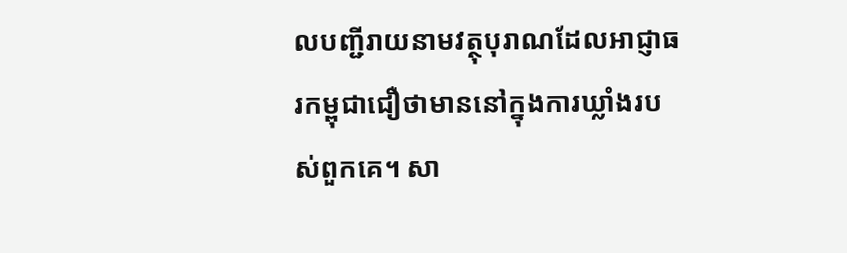លបញ្ជីរាយនាមវត្ថុបុរាណដែលអាជ្ញាធរកម្ពុជាជឿថាមាននៅក្នុងការឃ្លាំងរបស់ពួកគេ។ សា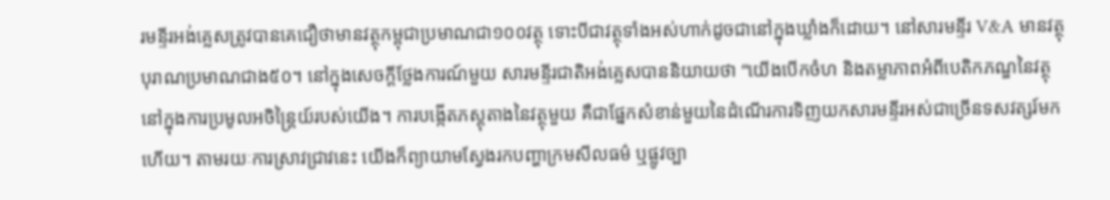រមន្ទីរអង់គ្លេសត្រូវបានគេជឿថាមានវត្ថុកម្ពុជាប្រមាណជា១០០វត្ថុ ទោះបីជាវត្ថុទាំងអស់ហាក់ដូចជានៅក្នុងឃ្លាំងក៏ដោយ។ នៅសារមន្ទីរ V&A មានវត្ថុបុរាណប្រមាណជាង៥០។ នៅក្នុងសេចក្តីថ្លែងការណ៍មួយ សារមន្ទីរជាតិអង់គ្លេសបាននិយាយថា “យើងបើកចំហ និងតម្លាភាពអំពីបេតិកភណ្ឌនៃវត្ថុនៅក្នុងការប្រមូលអចិន្ត្រៃយ៍របស់យើង។ ការបង្កើតភស្តុតាងនៃវត្ថុមួយ គឺជាផ្នែកសំខាន់មួយនៃដំណើរការទិញយកសារមន្ទីរអស់ជាច្រើនទសវត្សរ៍មកហើយ។ តាមរយៈការស្រាវជ្រាវនេះ យើងក៏ព្យាយាមស្វែងរកបញ្ហាក្រមសីលធម៌ ឬផ្លូវច្បា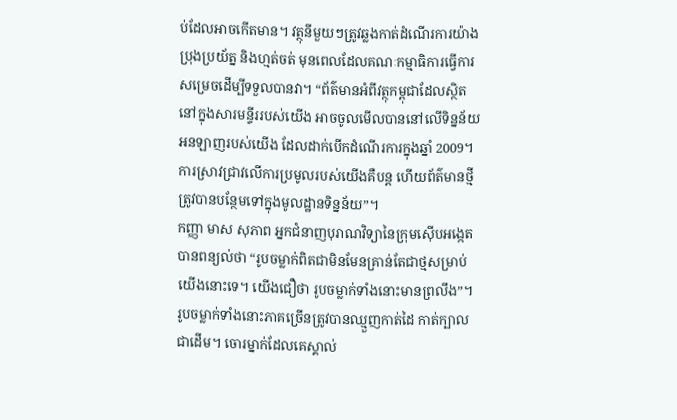ប់ដែលអាចកើតមាន។ វត្ថុនីមួយៗត្រូវឆ្លងកាត់ដំណើរការយ៉ាងប្រុងប្រយ័ត្ន និងហ្មត់ចត់ មុនពេលដែលគណៈកម្មាធិការធ្វើការសម្រេចដើម្បីទទួលបានវា។ “ព័ត៌មានអំពីវត្ថុកម្ពុជាដែលស្ថិតនៅក្នុងសារមន្ទីររបស់យើង អាចចូលមើលបាននៅលើទិន្នន័យអនឡាញរបស់យើង ដែលដាក់បើកដំណើរការក្នុងឆ្នាំ 2009។ ការស្រាវជ្រាវលើការប្រមូលរបស់យើងគឺបន្ត ហើយព័ត៌មានថ្មីត្រូវបានបន្ថែមទៅក្នុងមូលដ្ឋានទិន្នន័យ”។
កញ្ញា មាស សុភាព អ្នកជំនាញបុរាណវិទ្យានៃក្រុមស៊ើបអង្កេតបានពន្យល់ថា “រូបចម្លាក់ពិតជាមិនមែនគ្រាន់តែជាថ្មសម្រាប់យើងនោះទេ។ យើងជឿថា រូបចម្លាក់ទាំងនោះមានព្រលឹង”។ រូបចម្លាក់ទាំងនោះភាគច្រើនត្រូវបានឈ្មួញកាត់ដៃ កាត់ក្បាល ជាដើម។ ចោរម្នាក់ដែលគេស្គាល់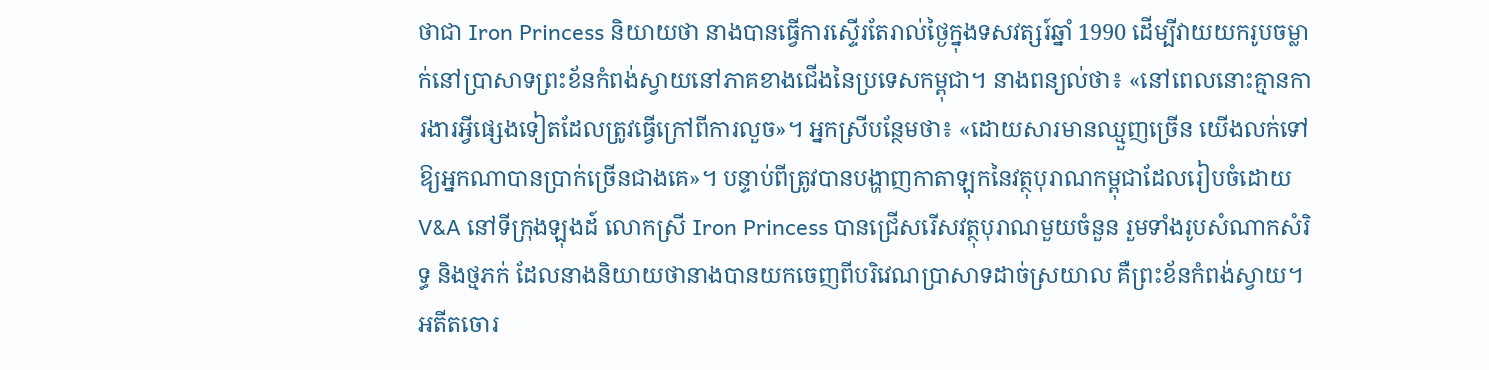ថាជា Iron Princess និយាយថា នាងបានធ្វើការស្ទើរតែរាល់ថ្ងៃក្នុងទសវត្សរ៍ឆ្នាំ 1990 ដើម្បីវាយយករូបចម្លាក់នៅប្រាសាទព្រះខ័នកំពង់ស្វាយនៅភាគខាងជើងនៃប្រទេសកម្ពុជា។ នាងពន្យល់ថា៖ «នៅពេលនោះគ្មានការងារអ្វីផ្សេងទៀតដែលត្រូវធ្វើក្រៅពីការលួច»។ អ្នកស្រីបន្ថែមថា៖ «ដោយសារមានឈ្មួញច្រើន យើងលក់ទៅឱ្យអ្នកណាបានប្រាក់ច្រើនជាងគេ»។ បន្ទាប់ពីត្រូវបានបង្ហាញកាតាឡុកនៃវត្ថុបុរាណកម្ពុជាដែលរៀបចំដោយ V&A នៅទីក្រុងឡុងដ៍ លោកស្រី Iron Princess បានជ្រើសរើសវត្ថុបុរាណមួយចំនួន រួមទាំងរូបសំណាកសំរិទ្ធ និងថ្មភក់ ដែលនាងនិយាយថានាងបានយកចេញពីបរិវេណប្រាសាទដាច់ស្រយាល គឺព្រះខ័នកំពង់ស្វាយ។ អតីតចោរ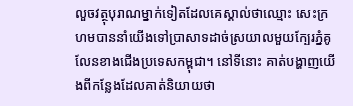លួចវត្ថុបុរាណម្នាក់ទៀតដែលគេស្គាល់ថាឈ្មោះ សេះក្រហមបាននាំយើងទៅប្រាសាទដាច់ស្រយាលមួយក្បែរភ្នំគូលែនខាងជើងប្រទេសកម្ពុជា។ នៅទីនោះ គាត់បង្ហាញយើងពីកន្លែងដែលគាត់និយាយថា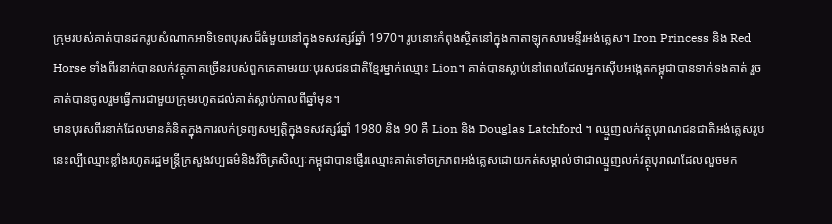ក្រុមរបស់គាត់បានដករូបសំណាកអាទិទេពបុរសដ៏ធំមួយនៅក្នុងទសវត្សរ៍ឆ្នាំ 1970។ រូបនោះកំពុងស្ថិតនៅក្នុងកាតាឡុកសារមន្ទីរអង់គ្លេស។ Iron Princess និង Red Horse ទាំងពីរនាក់បានលក់វត្ថុភាគច្រើនរបស់ពួកគេតាមរយៈបុរសជនជាតិខ្មែរម្នាក់ឈ្មោះ Lion។ គាត់បានស្លាប់នៅពេលដែលអ្នកស៊ើបអង្កេតកម្ពុជាបានទាក់ទងគាត់ រួចគាត់បានចូលរួមធ្វើការជាមួយក្រុមរហូតដល់គាត់ស្លាប់កាលពីឆ្នាំមុន។
មានបុរសពីរនាក់ដែលមានគំនិតក្នុងការលក់ទ្រព្យសម្បត្តិក្នុងទសវត្សរ៍ឆ្នាំ 1980 និង 90 គឺ Lion និង Douglas Latchford ។ ឈ្មួញលក់វត្ថុបុរាណជនជាតិអង់គ្លេសរូបនេះល្បីឈ្មោះខ្លាំងរហូតរដ្ឋមន្ត្រីក្រសួងវប្បធម៌និងវិចិត្រសិល្បៈកម្ពុជាបានផ្ញើរឈ្មោះគាត់ទៅចក្រភពអង់គ្លេសដោយកត់សម្គាល់ថាជាឈ្មួញលក់វត្ថុបុរាណដែលលួចមក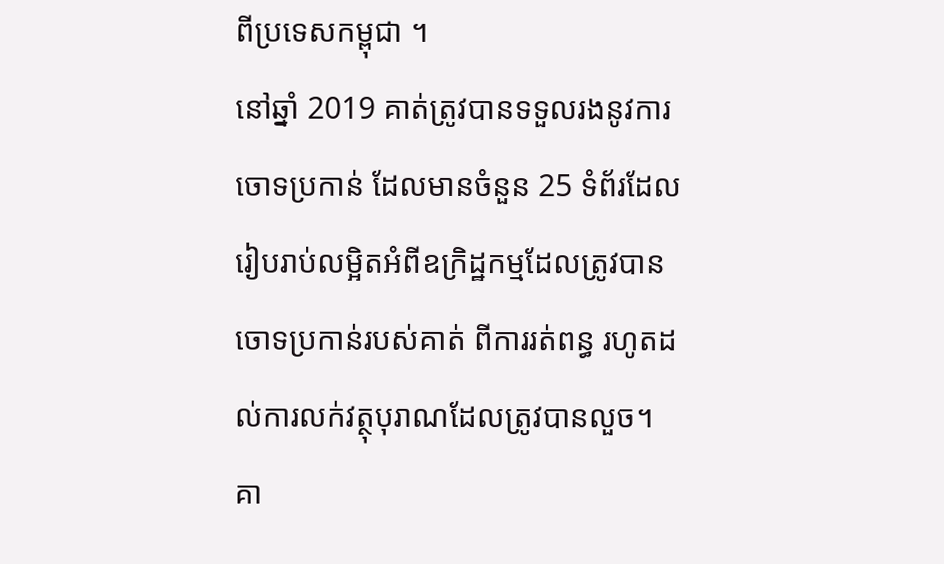ពីប្រទេសកម្ពុជា ។
នៅឆ្នាំ 2019 គាត់ត្រូវបានទទួលរងនូវការចោទប្រកាន់ ដែលមានចំនួន 25 ទំព័រដែលរៀបរាប់លម្អិតអំពីឧក្រិដ្ឋកម្មដែលត្រូវបានចោទប្រកាន់របស់គាត់ ពីការរត់ពន្ធ រហូតដល់ការលក់វត្ថុបុរាណដែលត្រូវបានលួច។ គា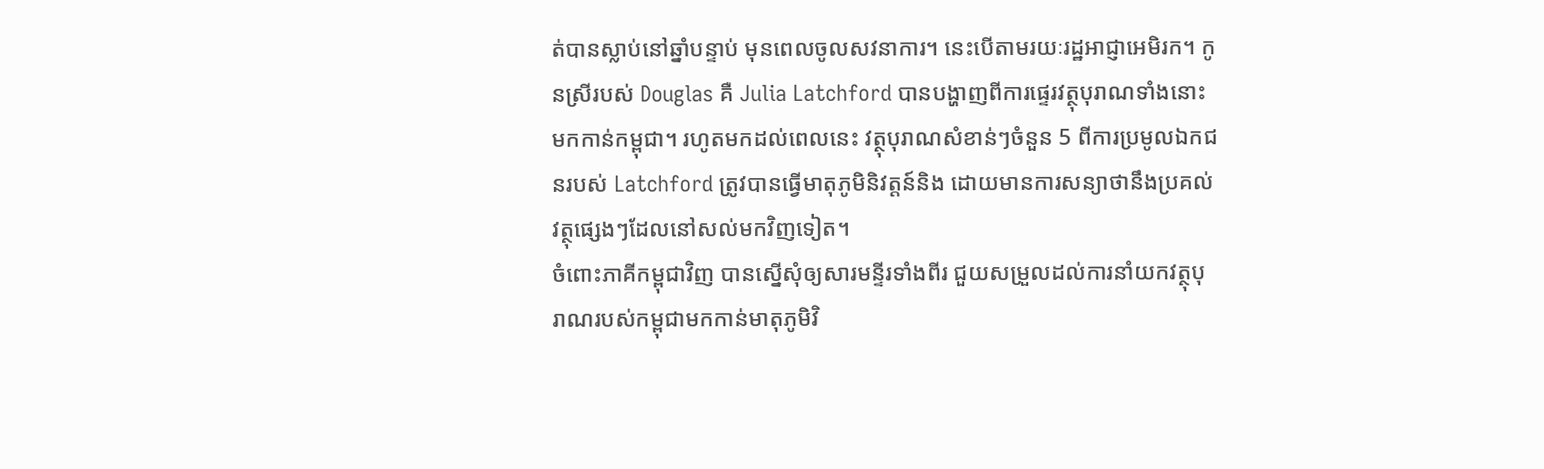ត់បានស្លាប់នៅឆ្នាំបន្ទាប់ មុនពេលចូលសវនាការ។ នេះបើតាមរយៈរដ្ឋអាជ្ញាអេមិរក។ កូនស្រីរបស់ Douglas គឺ Julia Latchford បានបង្ហាញពីការផ្ទេរវត្ថុបុរាណទាំងនោះមកកាន់កម្ពុជា។ រហូតមកដល់ពេលនេះ វត្ថុបុរាណសំខាន់ៗចំនួន 5 ពីការប្រមូលឯកជនរបស់ Latchford ត្រូវបានធ្វើមាតុភូមិនិវត្តន៍និង ដោយមានការសន្យាថានឹងប្រគល់វត្ថុផ្សេងៗដែលនៅសល់មកវិញទៀត។
ចំពោះភាគីកម្ពុជាវិញ បានស្នើសុំឲ្យសារមន្ទីរទាំងពីរ ជួយសម្រួលដល់ការនាំយកវត្ថុបុរាណរបស់កម្ពុជាមកកាន់មាតុភូមិវិ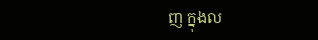ញ ក្នុងល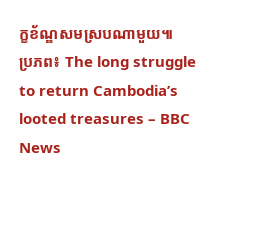ក្ខខ័ណ្ឌសមស្របណាមួយ៕
ប្រភព៖ The long struggle to return Cambodia’s looted treasures – BBC News